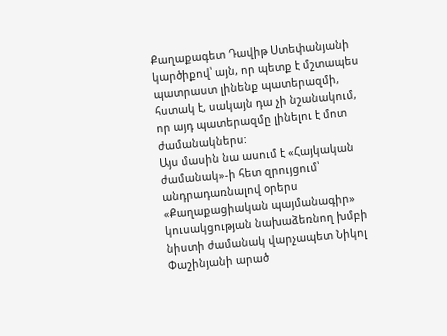Քաղաքագետ Դավիթ Ստեփանյանի կարծիքով՝ այն, որ պետք է մշտապես պատրաստ լինենք պատերազմի, հստակ է, սակայն դա չի նշանակում, որ այդ պատերազմը լինելու է մոտ ժամանակներս:
Այս մասին նա ասում է «Հայկական ժամանակ»-ի հետ զրույցում՝ անդրադառնալով օրերս «Քաղաքացիական պայմանագիր» կուսակցության նախաձեռնող խմբի նիստի ժամանակ վարչապետ Նիկոլ Փաշինյանի արած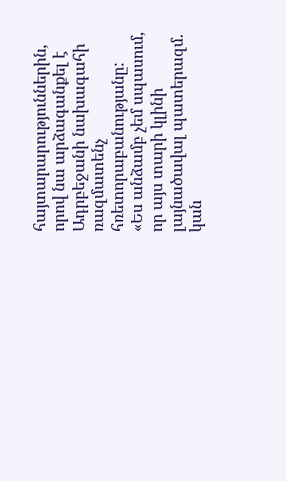հայտարարություններին, որով նա արձագանքել է Ադրբեջանի նախագահի ռազմատենչ հռետորաբանությանը:
«Ես անձամբ չեմ սպասում, որ այս տարի կլինի լայնածավալ պատերազմ. կան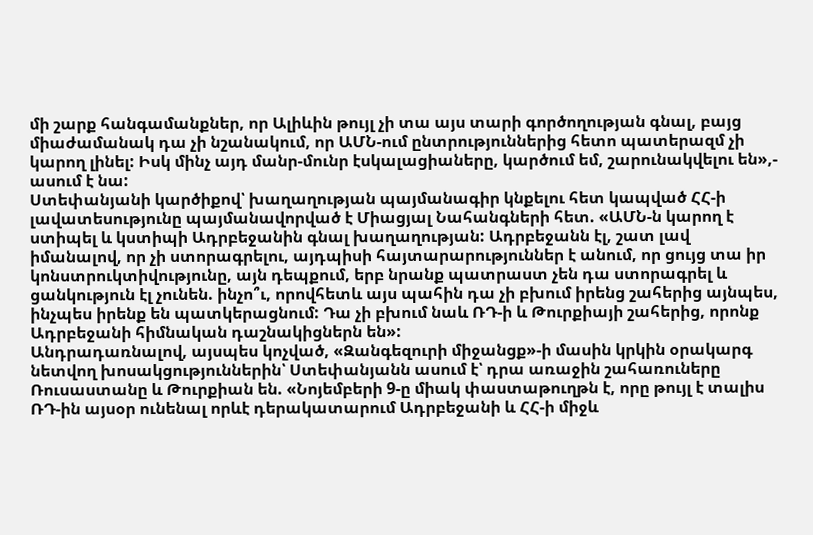մի շարք հանգամանքներ, որ Ալիևին թույլ չի տա այս տարի գործողության գնալ, բայց միաժամանակ դա չի նշանակում, որ ԱՄՆ-ում ընտրություններից հետո պատերազմ չի կարող լինել: Իսկ մինչ այդ մանր-մունր էսկալացիաները, կարծում եմ, շարունակվելու են»,- ասում է նա:
Ստեփանյանի կարծիքով՝ խաղաղության պայմանագիր կնքելու հետ կապված ՀՀ-ի լավատեսությունը պայմանավորված է Միացյալ Նահանգների հետ. «ԱՄՆ-ն կարող է ստիպել և կստիպի Ադրբեջանին գնալ խաղաղության: Ադրբեջանն էլ, շատ լավ իմանալով, որ չի ստորագրելու, այդպիսի հայտարարություններ է անում, որ ցույց տա իր կոնստրուկտիվությունը, այն դեպքում, երբ նրանք պատրաստ չեն դա ստորագրել և ցանկություն էլ չունեն. ինչո՞ւ, որովհետև այս պահին դա չի բխում իրենց շահերից այնպես, ինչպես իրենք են պատկերացնում: Դա չի բխում նաև ՌԴ-ի և Թուրքիայի շահերից, որոնք Ադրբեջանի հիմնական դաշնակիցներն են»:
Անդրադառնալով, այսպես կոչված, «Զանգեզուրի միջանցք»-ի մասին կրկին օրակարգ նետվող խոսակցություններին՝ Ստեփանյանն ասում է՝ դրա առաջին շահառուները Ռուսաստանը և Թուրքիան են. «Նոյեմբերի 9-ը միակ փաստաթուղթն է, որը թույլ է տալիս ՌԴ-ին այսօր ունենալ որևէ դերակատարում Ադրբեջանի և ՀՀ-ի միջև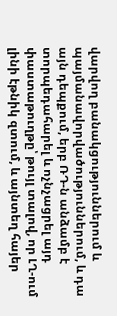վարվող բանակցություններում և պայմանավորվածություններում, և դա այն դեպքում, երբ ՌԴ-ն անձամբ է տորպեդահարել և ոչնչացրել այդ փաստաթուղթը՝ թույլ տալով, որ ԼՂ-ում լինի էթնիկ զտում, և այնտեղ հայեր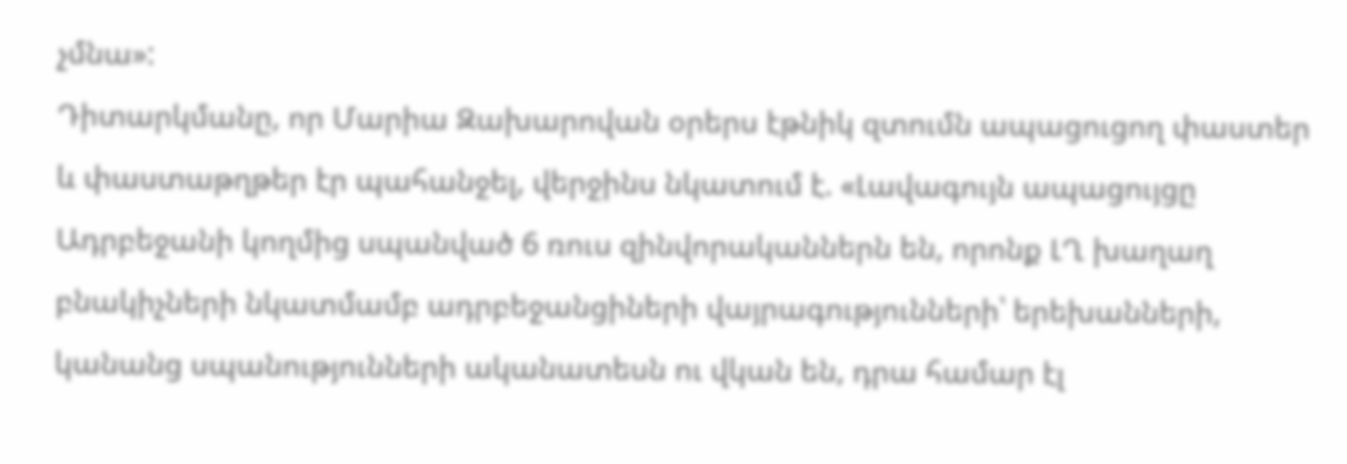չմնա»:
Դիտարկմանը, որ Մարիա Զախարովան օրերս էթնիկ զտումն ապացուցող փաստեր և փաստաթղթեր էր պահանջել, վերջինս նկատում է. «Լավագույն ապացույցը Ադրբեջանի կողմից սպանված 6 ռուս զինվորականներն են, որոնք ԼՂ խաղաղ բնակիչների նկատմամբ ադրբեջանցիների վայրագությունների՝ երեխանների, կանանց սպանությունների ականատեսն ու վկան են, դրա համար էլ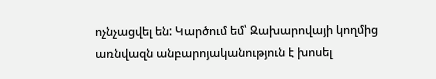ոչնչացվել են: Կարծում եմ՝ Զախարովայի կողմից առնվազն անբարոյականություն է խոսել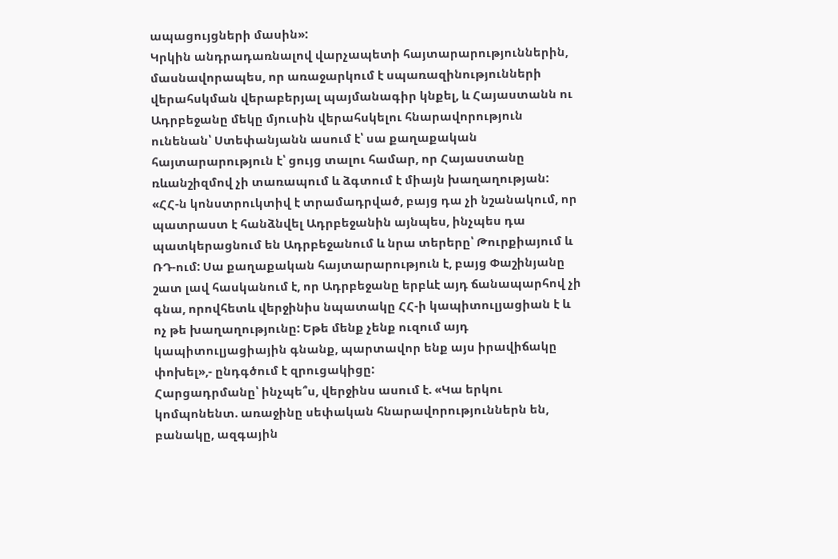ապացույցների մասին»:
Կրկին անդրադառնալով վարչապետի հայտարարություններին, մասնավորապես, որ առաջարկում է սպառազինությունների վերահսկման վերաբերյալ պայմանագիր կնքել, և Հայաստանն ու Ադրբեջանը մեկը մյուսին վերահսկելու հնարավորություն ունենան՝ Ստեփանյանն ասում է՝ սա քաղաքական հայտարարություն է՝ ցույց տալու համար, որ Հայաստանը ռևանշիզմով չի տառապում և ձգտում է միայն խաղաղության:
«ՀՀ-ն կոնստրուկտիվ է տրամադրված, բայց դա չի նշանակում, որ պատրաստ է հանձնվել Ադրբեջանին այնպես, ինչպես դա պատկերացնում են Ադրբեջանում և նրա տերերը՝ Թուրքիայում և ՌԴ-ում: Սա քաղաքական հայտարարություն է, բայց Փաշինյանը շատ լավ հասկանում է, որ Ադրբեջանը երբևէ այդ ճանապարհով չի գնա, որովհետև վերջինիս նպատակը ՀՀ-ի կապիտուլյացիան է և ոչ թե խաղաղությունը: Եթե մենք չենք ուզում այդ կապիտուլյացիային գնանք, պարտավոր ենք այս իրավիճակը փոխել»,- ընդգծում է զրուցակիցը:
Հարցադրմանը՝ ինչպե՞ս, վերջինս ասում է. «Կա երկու կոմպոնենտ. առաջինը սեփական հնարավորություններն են, բանակը, ազգային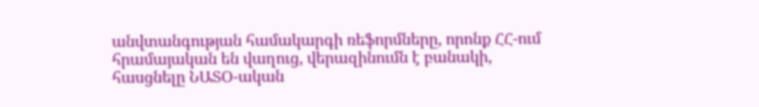անվտանգության համակարգի ռեֆորմները, որոնք ՀՀ-ում հրամայական են վաղուց, վերազինումն է բանակի, հասցնելը ՆԱՏՕ-ական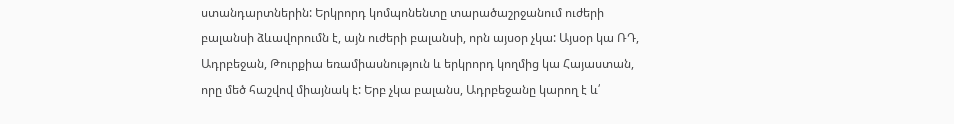ստանդարտներին: Երկրորդ կոմպոնենտը տարածաշրջանում ուժերի բալանսի ձևավորումն է, այն ուժերի բալանսի, որն այսօր չկա: Այսօր կա ՌԴ, Ադրբեջան, Թուրքիա եռամիասնություն և երկրորդ կողմից կա Հայաստան, որը մեծ հաշվով միայնակ է: Երբ չկա բալանս, Ադրբեջանը կարող է և՛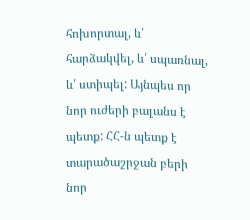հոխորտալ, և՛ հարձակվել, և՛ սպառնալ, և՛ ստիպել: Այնպես որ նոր ուժերի բալանս է պետք: ՀՀ-ն պետք է տարածաշրջան բերի նոր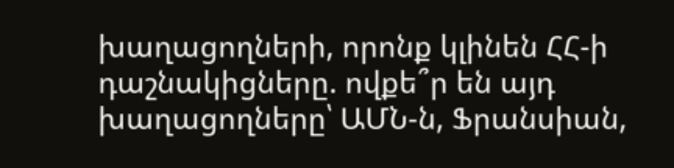խաղացողների, որոնք կլինեն ՀՀ-ի դաշնակիցները. ովքե՞ր են այդ խաղացողները՝ ԱՄՆ-ն, Ֆրանսիան,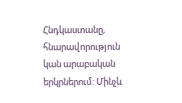Հնդկաստանը, հնարավորություն կան արաբական երկրներում: Մինչև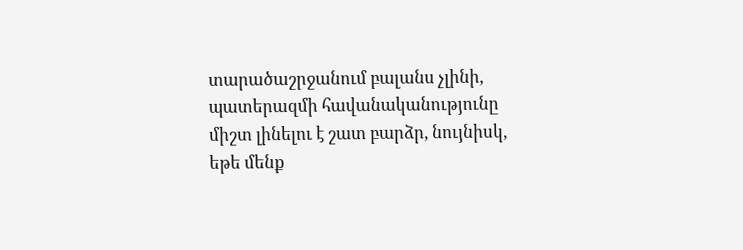տարածաշրջանում բալանս չլինի, պատերազմի հավանականությունը միշտ լինելու է շատ բարձր, նույնիսկ, եթե մենք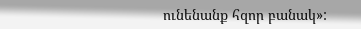ունենանք հզոր բանակ»: